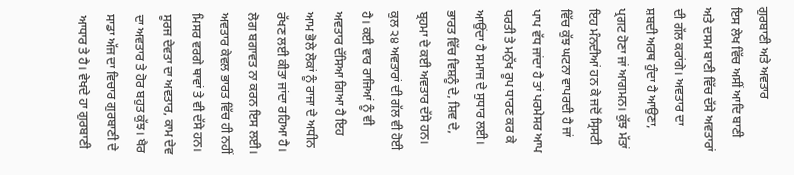ਗੁਰਬਾਣੀ ਅਤੇ ਅਵਤਾਰ
ਇਸ ਲੇਖ ਵਿੱਚ ਅਸੀਂ ਆਦਿ ਬਾਣੀ ਅਤੇ ਦਸਮ ਬਾਣੀ ਵਿੱਚ ਦੱਸੇ ਅਵਤਾਰਾਂ ਦੀ ਗੱਲ ਕਰਾਂਗੇ। ਅਵਤਾਰ ਦਾ ਸ਼ਬਦੀ ਅਰਥ ਹੁੰਦਾ ਹੈ ਆਉਣਾ, ਪ੍ਰਗਟ ਹੋਣਾ ਜਾਂ ਆਗਮਨ। ਕੁੱਝ ਮੱਤਾਂ ਇਹ ਮੰਨਦੀਆਂ ਹਨ ਕੇ ਜਦੋਂ ਸ੍ਰਿਸਟੀ ਵਿੱਚ ਕੁੱਝ ਘਟਨਾ ਵਾਪਰਦੀ ਹੈ ਜਾਂ ਪਾਪ ਵੱਧ ਜਾਂਦਾ ਹੈ ਤਾਂ ਪਰਮੇਸਰ ਆਪ ਧਰਤੀ ਤੇ ਮਨੁੱਖ ਰੂਪ ਧਾਰਣ ਕਰ ਕੇ ਆਉਂਦਾ ਹੈ ਸਮਾਜ ਦੇ ਸੁਧਾਰ ਲਈ। ਭਾਰਤ ਵਿੱਚ ਵਿਸ਼ਨੂੰ ਦੇ, ਸ਼ਿਵ ਦੇ, ਬ੍ਰਹਮਾ ਦੇ ਕਈ ਅਵਤਾਰ ਦੱਸੇ ਹਨ। ਕੁਲ ੨੪ ਅਵਤਾਰਾਂ ਦੀ ਗੱਲ ਵੀ ਹੋਈ ਹੈ। ਕਈ ਵਾਰ ਰਾਜਿਆਂ ਨੂੰ ਵੀ ਅਵਤਾਰ ਦੱਸਿਆ ਗਿਆ ਹੈ ਇਹ ਆਮ ਭੋਲੇ ਲੋਕਾਂ ਨੂੰ ਰਾਜਾ ਦੇ ਅਧੀਨ ਰੱਖਣ ਲਈ ਕੀਤਾ ਜਾਂਦਾ ਰਹਿਆ ਹੈ। ਲੋਗ ਬਗਾਵਤ ਨਾ ਕਰਨ ਇਸ ਲਈ। ਅਵਤਾਰ ਕੇਵਲ ਭਾਰਤ ਵਿੱਚ ਹੀ ਨਹੀਂ ਮਿਸਰ ਵਰਗੇ ਥਾਵਾਂ ਤੇ ਵੀ ਦੱਸੇ ਹਨ। ਸੂਰਜ ਦੇਵਤਾ ਦਾ ਅਵਤਾਰ, ਕਾਮ ਦੇਵ ਦਾ ਅਵਤਾਰ ਤੇ ਹੋਰ ਬਹੁਤ ਕੁੱਝ। ਖੈਰ ਸਾਡਾ ਅੱਜ ਦਾ ਵਿਚਾਰ ਗੁਰਬਾਣੀ ਦੇ ਆਧਾਰ ਤੇ ਹੈ। ਵੇਖਦੇ ਹਾ ਗੁਰਬਾਣੀ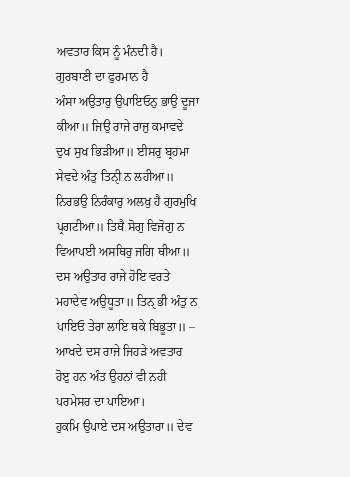ਅਵਤਾਰ ਕਿਸ ਨੂੰ ਮੰਨਦੀ ਹੈ।
ਗੁਰਬਾਣੀ ਦਾ ਫੁਰਮਾਨ ਹੈ
ਅੰਸਾ ਅਉਤਾਰੁ ਉਪਾਇਓਨੁ ਭਾਉ ਦੂਜਾ ਕੀਆ॥ ਜਿਉ ਰਾਜੇ ਰਾਜੁ ਕਮਾਵਦੇ ਦੁਖ ਸੁਖ ਭਿੜੀਆ॥ ਈਸਰੁ ਬ੍ਰਹਮਾ ਸੇਵਦੇ ਅੰਤੁ ਤਿਨੑੀ ਨ ਲਹੀਆ॥ ਨਿਰਭਉ ਨਿਰੰਕਾਰੁ ਅਲਖੁ ਹੈ ਗੁਰਮੁਖਿ ਪ੍ਰਗਟੀਆ॥ ਤਿਥੈ ਸੋਗੁ ਵਿਜੋਗੁ ਨ ਵਿਆਪਈ ਅਸਥਿਰੁ ਜਗਿ ਥੀਆ॥
ਦਸ ਅਉਤਾਰ ਰਾਜੇ ਹੋਇ ਵਰਤੇ ਮਹਾਦੇਵ ਅਉਧੂਤਾ॥ ਤਿਨੑ ਭੀ ਅੰਤੁ ਨ ਪਾਇਓ ਤੇਰਾ ਲਾਇ ਥਕੇ ਬਿਭੂਤਾ॥ – ਆਖਦੇ ਦਸ ਰਾਜੇ ਜਿਹੜੇ ਅਵਤਾਰ ਹੋੲੁ ਹਨ ਅੰਤ ਉਹਨਾਂ ਵੀ ਨਹੀ ਪਰਮੇਸਰ ਦਾ ਪਾਇਆ।
ਹੁਕਮਿ ਉਪਾਏ ਦਸ ਅਉਤਾਰਾ॥ ਦੇਵ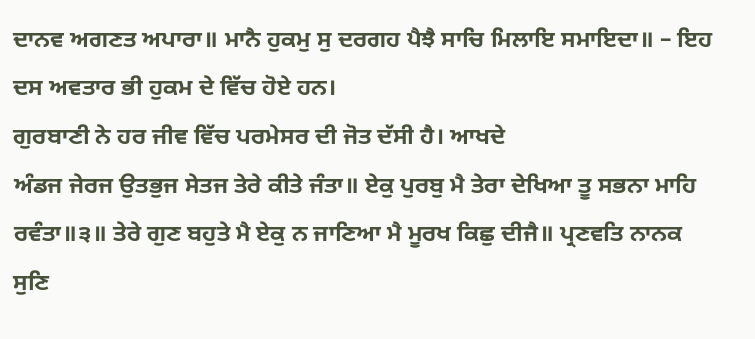ਦਾਨਵ ਅਗਣਤ ਅਪਾਰਾ॥ ਮਾਨੈ ਹੁਕਮੁ ਸੁ ਦਰਗਹ ਪੈਝੈ ਸਾਚਿ ਮਿਲਾਇ ਸਮਾਇਦਾ॥ – ਇਹ ਦਸ ਅਵਤਾਰ ਭੀ ਹੁਕਮ ਦੇ ਵਿੱਚ ਹੋਏ ਹਨ।
ਗੁਰਬਾਣੀ ਨੇ ਹਰ ਜੀਵ ਵਿੱਚ ਪਰਮੇਸਰ ਦੀ ਜੋਤ ਦੱਸੀ ਹੈ। ਆਖਦੇ
ਅੰਡਜ ਜੇਰਜ ਉਤਭੁਜ ਸੇਤਜ ਤੇਰੇ ਕੀਤੇ ਜੰਤਾ॥ ਏਕੁ ਪੁਰਬੁ ਮੈ ਤੇਰਾ ਦੇਖਿਆ ਤੂ ਸਭਨਾ ਮਾਹਿ ਰਵੰਤਾ॥੩॥ ਤੇਰੇ ਗੁਣ ਬਹੁਤੇ ਮੈ ਏਕੁ ਨ ਜਾਣਿਆ ਮੈ ਮੂਰਖ ਕਿਛੁ ਦੀਜੈ॥ ਪ੍ਰਣਵਤਿ ਨਾਨਕ ਸੁਣਿ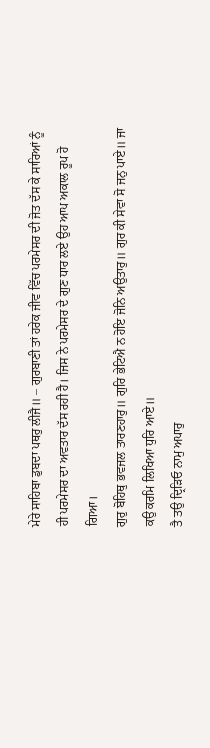ਮੇਰੇ ਸਾਹਿਬਾ ਡੁਬਦਾ ਪਥਰੁ ਲੀਜੈ॥ – ਗੁਰਬਾਣੀ ਤਾਂ ਹਰੇਕ ਜੀਵ ਵਿੱਚ ਪਰਮੇਸਰ ਦੀ ਜੋਤ ਦੱਸ ਕੇ ਸਾਰਿਆਂ ਨੂੰ ਹੀ ਪਰਮੇਸਰ ਦਾ ਅਵਤਾਰ ਦੱਸ ਰਹੀ ਹੈ। ਜਿਸ ਨੇ ਪਰਮੇਸਰ ਦੇ ਗੁਣ ਧਾਰ ਲਏ ਉਹ ਆਪ ਅਕਾਲ ਰੂਪ ਹੋ ਗਿਆ।
ਗੁਰੁ ਬੋਹਿਥੁ ਭਵਜਲ ਤਾਰਣਹਾਰੁ॥ ਗੁਰਿ ਭੇਟਿਐ ਨ ਹੋਇ ਜੋਨਿ ਅਉਤਾਰੁ॥ ਗੁਰ ਕੀ ਸੇਵਾ ਸੋ ਜਨੁ ਪਾਏ॥ ਜਾ ਕਉ ਕਰਮਿ ਲਿਖਿਆ ਧੁਰਿ ਆਏ॥
ਤੈ ਤਉ ਦ੍ਰਿੜਿਓ ਨਾਮੁ ਅਪਾਰੁ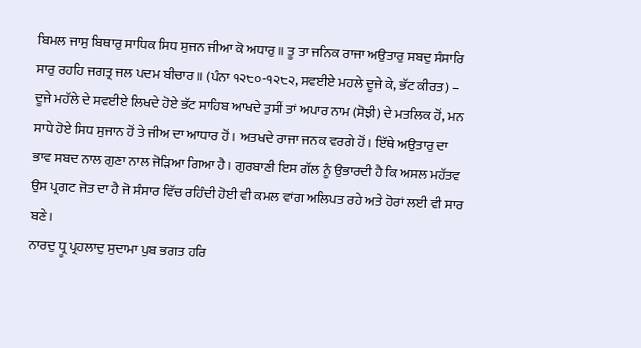ਬਿਮਲ ਜਾਸੁ ਬਿਥਾਰੁ ਸਾਧਿਕ ਸਿਧ ਸੁਜਨ ਜੀਆ ਕੋ ਅਧਾਰੁ॥ ਤੂ ਤਾ ਜਨਿਕ ਰਾਜਾ ਅਉਤਾਰੁ ਸਬਦੁ ਸੰਸਾਰਿ ਸਾਰੁ ਰਹਹਿ ਜਗਤ੍ਰ ਜਲ ਪਦਮ ਬੀਚਾਰ ॥ (ਪੰਨਾ ੧੨੮੦-੧੨੮੨, ਸਵਈਏ ਮਹਲੇ ਦੂਜੇ ਕੇ, ਭੱਟ ਕੀਰਤ) – ਦੂਜੇ ਮਹੱਲੇ ਦੇ ਸਵਈਏ ਲਿਖਦੇ ਹੋਏ ਭੱਟ ਸਾਹਿਬ ਆਖਦੇ ਤੁਸੀਂ ਤਾਂ ਅਪਾਰ ਨਾਮ (ਸੋਝੀ) ਦੇ ਮਤਲਿਕ ਹੋਂ, ਮਨ ਸਾਧੇ ਹੋਏ ਸਿਧ ਸੁਜਾਨ ਹੋਂ ਤੇ ਜੀਅ ਦਾ ਆਧਾਰ ਹੋਂ। ਅਤਖਦੇ ਰਾਜਾ ਜਨਕ ਵਰਗੇ ਹੋਂ। ਇੱਥੇ ਅਉਤਾਰੁ ਦਾ ਭਾਵ ਸਬਦ ਨਾਲ ਗੁਣਾ ਨਾਲ ਜੋੜਿਆ ਗਿਆ ਹੈ। ਗੁਰਬਾਣੀ ਇਸ ਗੱਲ ਨੂੰ ਉਭਾਰਦੀ ਹੈ ਕਿ ਅਸਲ ਮਹੱਤਵ ਉਸ ਪ੍ਰਗਟ ਜੋਤ ਦਾ ਹੈ ਜੋ ਸੰਸਾਰ ਵਿੱਚ ਰਹਿੰਦੀ ਹੋਈ ਵੀ ਕਮਲ ਵਾਂਗ ਅਲਿਪਤ ਰਹੇ ਅਤੇ ਹੋਰਾਂ ਲਈ ਵੀ ਸਾਰ ਬਣੇ।
ਨਾਰਦੁ ਧ੍ਰੂ ਪ੍ਰਹਲਾਦੁ ਸੁਦਾਮਾ ਪੁਬ ਭਗਤ ਹਰਿ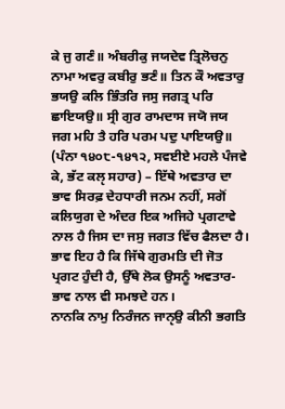ਕੇ ਜੁ ਗਣੰ॥ ਅੰਬਰੀਕੁ ਜਯਦੇਵ ਤ੍ਰਿਲੋਚਨੁ ਨਾਮਾ ਅਵਰੁ ਕਬੀਰੁ ਭਣੰ॥ ਤਿਨ ਕੌ ਅਵਤਾਰੁ ਭਯਉ ਕਲਿ ਭਿੰਤਰਿ ਜਸੁ ਜਗਤ੍ਰ ਪਰਿ ਛਾਇਯਉ॥ ਸ੍ਰੀ ਗੁਰ ਰਾਮਦਾਸ ਜਯੋ ਜਯ ਜਗ ਮਹਿ ਤੈ ਹਰਿ ਪਰਮ ਪਦੁ ਪਾਇਯਉ॥ (ਪੰਨਾ ੧੪੦੮-੧੪੧੨, ਸਵਈਏ ਮਹਲੇ ਪੰਜਵੇ ਕੇ, ਭੱਟ ਕਲੵ ਸਹਾਰ) – ਇੱਥੇ ਅਵਤਾਰ ਦਾ ਭਾਵ ਸਿਰਫ਼ ਦੇਹਧਾਰੀ ਜਨਮ ਨਹੀਂ, ਸਗੋਂ ਕਲਿਯੁਗ ਦੇ ਅੰਦਰ ਇਕ ਅਜਿਹੇ ਪ੍ਰਗਟਾਵੇ ਨਾਲ ਹੈ ਜਿਸ ਦਾ ਜਸੁ ਜਗਤ ਵਿੱਚ ਫੈਲਦਾ ਹੈ। ਭਾਵ ਇਹ ਹੈ ਕਿ ਜਿੱਥੇ ਗੁਰਮਤਿ ਦੀ ਜੋਤ ਪ੍ਰਗਟ ਹੁੰਦੀ ਹੈ, ਉੱਥੇ ਲੋਕ ਉਸਨੂੰ ਅਵਤਾਰ-ਭਾਵ ਨਾਲ ਵੀ ਸਮਝਦੇ ਹਨ।
ਨਾਨਕਿ ਨਾਮੁ ਨਿਰੰਜਨ ਜਾਨੵਉ ਕੀਨੀ ਭਗਤਿ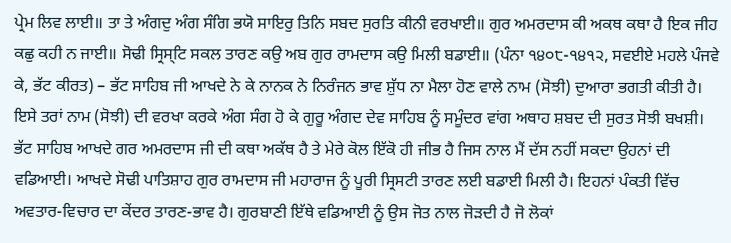ਪ੍ਰੇਮ ਲਿਵ ਲਾਈ॥ ਤਾ ਤੇ ਅੰਗਦੁ ਅੰਗ ਸੰਗਿ ਭਯੋ ਸਾਇਰੁ ਤਿਨਿ ਸਬਦ ਸੁਰਤਿ ਕੀਨੀ ਵਰਖਾਈ॥ ਗੁਰ ਅਮਰਦਾਸ ਕੀ ਅਕਥ ਕਥਾ ਹੈ ਇਕ ਜੀਹ ਕਛੁ ਕਹੀ ਨ ਜਾਈ॥ ਸੋਢੀ ਸ੍ਰਿਸ੍ਟਿ ਸਕਲ ਤਾਰਣ ਕਉ ਅਬ ਗੁਰ ਰਾਮਦਾਸ ਕਉ ਮਿਲੀ ਬਡਾਈ॥ (ਪੰਨਾ ੧੪੦੮-੧੪੧੨, ਸਵਈਏ ਮਹਲੇ ਪੰਜਵੇ ਕੇ, ਭੱਟ ਕੀਰਤ) – ਭੱਟ ਸਾਹਿਬ ਜੀ ਆਖਦੇ ਨੇ ਕੇ ਨਾਨਕ ਨੇ ਨਿਰੰਜਨ ਭਾਵ ਸ਼ੁੱਧ ਨਾ ਮੈਲਾ ਹੋਣ ਵਾਲੇ ਨਾਮ (ਸੋਝੀ) ਦੁਆਰਾ ਭਗਤੀ ਕੀਤੀ ਹੈ। ਇਸੇ ਤਰਾਂ ਨਾਮ (ਸੋਝੀ) ਦੀ ਵਰਖਾ ਕਰਕੇ ਅੰਗ ਸੰਗ ਹੋ ਕੇ ਗੁਰੂ ਅੰਗਦ ਦੇਵ ਸਾਹਿਬ ਨੂੰ ਸਮੂੰਦਰ ਵਾਂਗ ਅਥਾਹ ਸ਼ਬਦ ਦੀ ਸੁਰਤ ਸੋਝੀ ਬਖਸ਼ੀ। ਭੱਟ ਸਾਹਿਬ ਆਖਦੇ ਗਰ ਅਮਰਦਾਸ ਜੀ ਦੀ ਕਥਾ ਅਕੱਥ ਹੈ ਤੇ ਮੇਰੇ ਕੋਲ ਇੱਕੋ ਹੀ ਜੀਭ ਹੈ ਜਿਸ ਨਾਲ ਮੈਂ ਦੱਸ ਨਹੀਂ ਸਕਦਾ ਉਹਨਾਂ ਦੀ ਵਡਿਆਈ। ਆਖਦੇ ਸੋਢੀ ਪਾਤਿਸ਼ਾਹ ਗੁਰ ਰਾਮਦਾਸ ਜੀ ਮਹਾਰਾਜ ਨੂੰ ਪੂਰੀ ਸ੍ਰਿਸਟੀ ਤਾਰਣ ਲਈ ਬਡਾਈ ਮਿਲੀ ਹੈ। ਇਹਨਾਂ ਪੰਕਤੀ ਵਿੱਚ ਅਵਤਾਰ-ਵਿਚਾਰ ਦਾ ਕੇਂਦਰ ਤਾਰਣ-ਭਾਵ ਹੈ। ਗੁਰਬਾਣੀ ਇੱਥੇ ਵਡਿਆਈ ਨੂੰ ਉਸ ਜੋਤ ਨਾਲ ਜੋੜਦੀ ਹੈ ਜੋ ਲੋਕਾਂ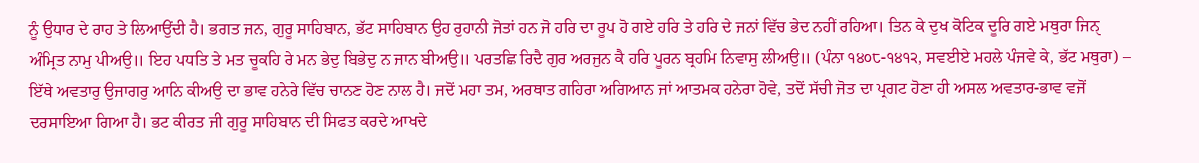ਨੂੰ ਉਧਾਰ ਦੇ ਰਾਹ ਤੇ ਲਿਆਉਂਦੀ ਹੈ। ਭਗਤ ਜਨ, ਗੁਰੂ ਸਾਹਿਬਾਨ, ਭੱਟ ਸਾਹਿਬਾਨ ਉਹ ਰੁਹਾਨੀ ਜੋਤਾਂ ਹਨ ਜੋ ਹਰਿ ਦਾ ਰੂਪ ਹੋ ਗਏ ਹਰਿ ਤੇ ਹਰਿ ਦੇ ਜਨਾਂ ਵਿੱਚ ਭੇਦ ਨਹੀਂ ਰਹਿਆ। ਤਿਨ ਕੇ ਦੁਖ ਕੋਟਿਕ ਦੂਰਿ ਗਏ ਮਥੁਰਾ ਜਿਨੑ ਅੰਮ੍ਰਿਤ ਨਾਮੁ ਪੀਅਉ॥ ਇਹ ਪਧਤਿ ਤੇ ਮਤ ਚੂਕਹਿ ਰੇ ਮਨ ਭੇਦੁ ਬਿਭੇਦੁ ਨ ਜਾਨ ਬੀਅਉ॥ ਪਰਤਛਿ ਰਿਦੈ ਗੁਰ ਅਰਜੁਨ ਕੈ ਹਰਿ ਪੂਰਨ ਬ੍ਰਹਮਿ ਨਿਵਾਸੁ ਲੀਅਉ॥ (ਪੰਨਾ ੧੪੦੮-੧੪੧੨, ਸਵਈਏ ਮਹਲੇ ਪੰਜਵੇ ਕੇ, ਭੱਟ ਮਥੁਰਾ) – ਇੱਥੇ ਅਵਤਾਰੁ ਉਜਾਗਰੁ ਆਨਿ ਕੀਅਉ ਦਾ ਭਾਵ ਹਨੇਰੇ ਵਿੱਚ ਚਾਨਣ ਹੋਣ ਨਾਲ ਹੈ। ਜਦੋਂ ਮਹਾ ਤਮ, ਅਰਥਾਤ ਗਹਿਰਾ ਅਗਿਆਨ ਜਾਂ ਆਤਮਕ ਹਨੇਰਾ ਹੋਵੇ, ਤਦੋਂ ਸੱਚੀ ਜੋਤ ਦਾ ਪ੍ਰਗਟ ਹੋਣਾ ਹੀ ਅਸਲ ਅਵਤਾਰ-ਭਾਵ ਵਜੋਂ ਦਰਸਾਇਆ ਗਿਆ ਹੈ। ਭਟ ਕੀਰਤ ਜੀ ਗੁਰੂ ਸਾਹਿਬਾਨ ਦੀ ਸਿਫਤ ਕਰਦੇ ਆਖਦੇ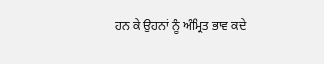ਹਨ ਕੇ ਉਹਨਾਂ ਨੂੰ ਅੰਮ੍ਰਿਤ ਭਾਵ ਕਦੇ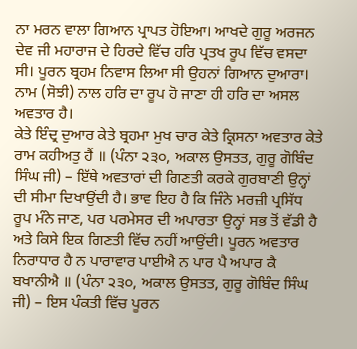ਨਾ ਮਰਨ ਵਾਲਾ ਗਿਆਨ ਪ੍ਰਾਪਤ ਹੋਇਆ। ਆਖਦੇ ਗੁਰੂ ਅਰਜਨ ਦੇਵ ਜੀ ਮਹਾਰਾਜ ਦੇ ਹਿਰਦੇ ਵਿੱਚ ਹਰਿ ਪ੍ਰਤਖ ਰੂਪ ਵਿੱਚ ਵਸਦਾ ਸੀ। ਪੂਰਨ ਬ੍ਰਹਮ ਨਿਵਾਸ ਲਿਆ ਸੀ ਉਹਨਾਂ ਗਿਆਨ ਦੁਆਰਾ। ਨਾਮ (ਸੋਝੀ) ਨਾਲ ਹਰਿ ਦਾ ਰੂਪ ਹੋ ਜਾਣਾ ਹੀ ਹਰਿ ਦਾ ਅਸਲ ਅਵਤਾਰ ਹੈ।
ਕੇਤੇ ਇੰਦ੍ਰ ਦੁਆਰ ਕੇਤੇ ਬ੍ਰਹਮਾ ਮੁਖ ਚਾਰ ਕੇਤੇ ਕ੍ਰਿਸਨਾ ਅਵਤਾਰ ਕੇਤੇ ਰਾਮ ਕਹੀਅਤੁ ਹੈਂ ॥ (ਪੰਨਾ ੨੩੦, ਅਕਾਲ ਉਸਤਤ, ਗੁਰੂ ਗੋਬਿੰਦ ਸਿੰਘ ਜੀ) – ਇੱਥੇ ਅਵਤਾਰਾਂ ਦੀ ਗਿਣਤੀ ਕਰਕੇ ਗੁਰਬਾਣੀ ਉਨ੍ਹਾਂ ਦੀ ਸੀਮਾ ਦਿਖਾਉਂਦੀ ਹੈ। ਭਾਵ ਇਹ ਹੈ ਕਿ ਜਿੰਨੇ ਮਰਜ਼ੀ ਪ੍ਰਸਿੱਧ ਰੂਪ ਮੰਨੇ ਜਾਣ, ਪਰ ਪਰਮੇਸਰ ਦੀ ਅਪਾਰਤਾ ਉਨ੍ਹਾਂ ਸਭ ਤੋਂ ਵੱਡੀ ਹੈ ਅਤੇ ਕਿਸੇ ਇਕ ਗਿਣਤੀ ਵਿੱਚ ਨਹੀਂ ਆਉਂਦੀ। ਪੂਰਨ ਅਵਤਾਰ ਨਿਰਾਧਾਰ ਹੈ ਨ ਪਾਰਾਵਾਰ ਪਾਈਐ ਨ ਪਾਰ ਪੈ ਅਪਾਰ ਕੈ ਬਖਾਨੀਐ ॥ (ਪੰਨਾ ੨੩੦, ਅਕਾਲ ਉਸਤਤ, ਗੁਰੂ ਗੋਬਿੰਦ ਸਿੰਘ ਜੀ) – ਇਸ ਪੰਕਤੀ ਵਿੱਚ ਪੂਰਨ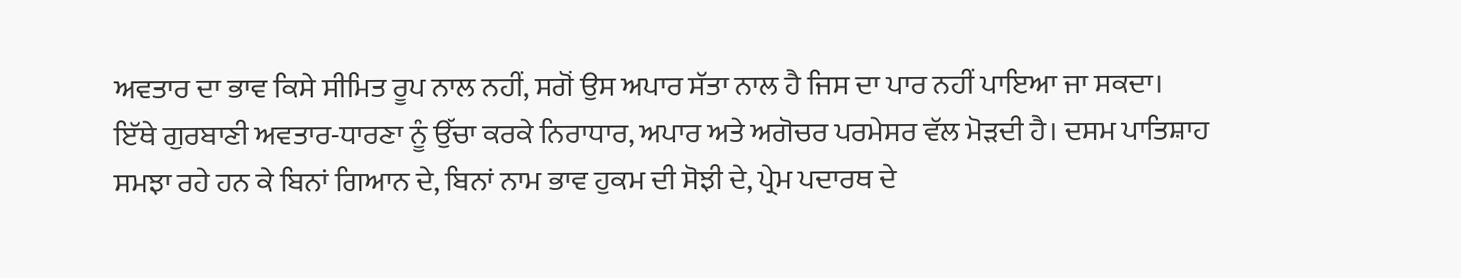ਅਵਤਾਰ ਦਾ ਭਾਵ ਕਿਸੇ ਸੀਮਿਤ ਰੂਪ ਨਾਲ ਨਹੀਂ, ਸਗੋਂ ਉਸ ਅਪਾਰ ਸੱਤਾ ਨਾਲ ਹੈ ਜਿਸ ਦਾ ਪਾਰ ਨਹੀਂ ਪਾਇਆ ਜਾ ਸਕਦਾ। ਇੱਥੇ ਗੁਰਬਾਣੀ ਅਵਤਾਰ-ਧਾਰਣਾ ਨੂੰ ਉੱਚਾ ਕਰਕੇ ਨਿਰਾਧਾਰ, ਅਪਾਰ ਅਤੇ ਅਗੋਚਰ ਪਰਮੇਸਰ ਵੱਲ ਮੋੜਦੀ ਹੈ। ਦਸਮ ਪਾਤਿਸ਼ਾਹ ਸਮਝਾ ਰਹੇ ਹਨ ਕੇ ਬਿਨਾਂ ਗਿਆਨ ਦੇ, ਬਿਨਾਂ ਨਾਮ ਭਾਵ ਹੁਕਮ ਦੀ ਸੋਝੀ ਦੇ, ਪ੍ਰੇਮ ਪਦਾਰਥ ਦੇ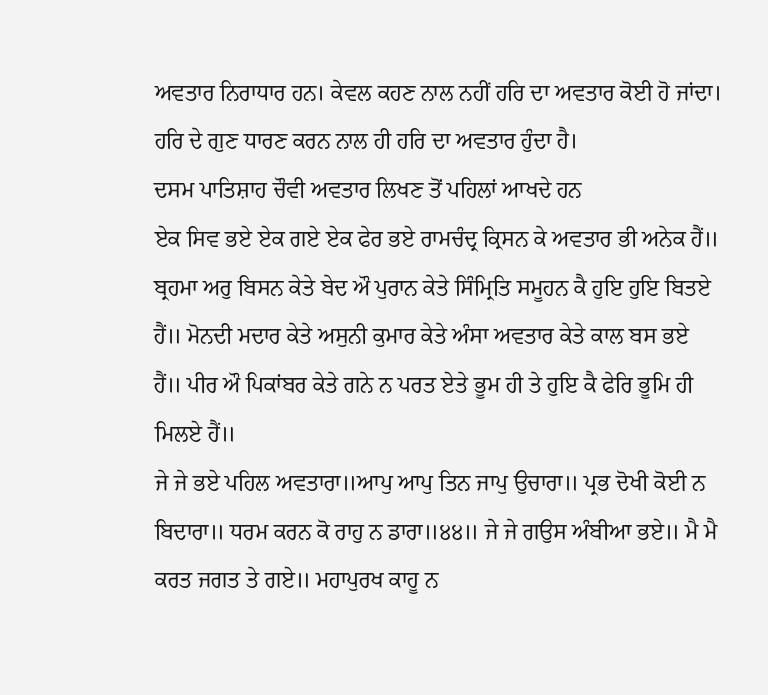ਅਵਤਾਰ ਨਿਰਾਧਾਰ ਹਨ। ਕੇਵਲ ਕਹਣ ਨਾਲ ਨਹੀਂ ਹਰਿ ਦਾ ਅਵਤਾਰ ਕੋਈ ਹੋ ਜਾਂਦਾ। ਹਰਿ ਦੇ ਗੁਣ ਧਾਰਣ ਕਰਨ ਨਾਲ ਹੀ ਹਰਿ ਦਾ ਅਵਤਾਰ ਹੁੰਦਾ ਹੈ।
ਦਸਮ ਪਾਤਿਸ਼ਾਹ ਚੌਵੀ ਅਵਤਾਰ ਲਿਖਣ ਤੋਂ ਪਹਿਲਾਂ ਆਖਦੇ ਹਨ
ਏਕ ਸਿਵ ਭਏ ਏਕ ਗਏ ਏਕ ਫੇਰ ਭਏ ਰਾਮਚੰਦ੍ਰ ਕ੍ਰਿਸਨ ਕੇ ਅਵਤਾਰ ਭੀ ਅਨੇਕ ਹੈਂ॥ ਬ੍ਰਹਮਾ ਅਰੁ ਬਿਸਨ ਕੇਤੇ ਬੇਦ ਔ ਪੁਰਾਨ ਕੇਤੇ ਸਿੰਮ੍ਰਿਤਿ ਸਮੂਹਨ ਕੈ ਹੁਇ ਹੁਇ ਬਿਤਏ ਹੈਂ॥ ਮੋਨਦੀ ਮਦਾਰ ਕੇਤੇ ਅਸੁਨੀ ਕੁਮਾਰ ਕੇਤੇ ਅੰਸਾ ਅਵਤਾਰ ਕੇਤੇ ਕਾਲ ਬਸ ਭਏ ਹੈਂ॥ ਪੀਰ ਔ ਪਿਕਾਂਬਰ ਕੇਤੇ ਗਨੇ ਨ ਪਰਤ ਏਤੇ ਭੂਮ ਹੀ ਤੇ ਹੁਇ ਕੈ ਫੇਰਿ ਭੂਮਿ ਹੀ ਮਿਲਏ ਹੈਂ॥
ਜੇ ਜੇ ਭਏ ਪਹਿਲ ਅਵਤਾਰਾ॥ਆਪੁ ਆਪੁ ਤਿਨ ਜਾਪੁ ਉਚਾਰਾ॥ ਪ੍ਰਭ ਦੋਖੀ ਕੋਈ ਨ ਬਿਦਾਰਾ॥ ਧਰਮ ਕਰਨ ਕੋ ਰਾਹੁ ਨ ਡਾਰਾ॥੪੪॥ ਜੇ ਜੇ ਗਉਸ ਅੰਬੀਆ ਭਏ॥ ਮੈ ਮੈ ਕਰਤ ਜਗਤ ਤੇ ਗਏ॥ ਮਹਾਪੁਰਖ ਕਾਹੂ ਨ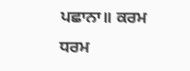ਪਛਾਨਾ॥ ਕਰਮ ਧਰਮ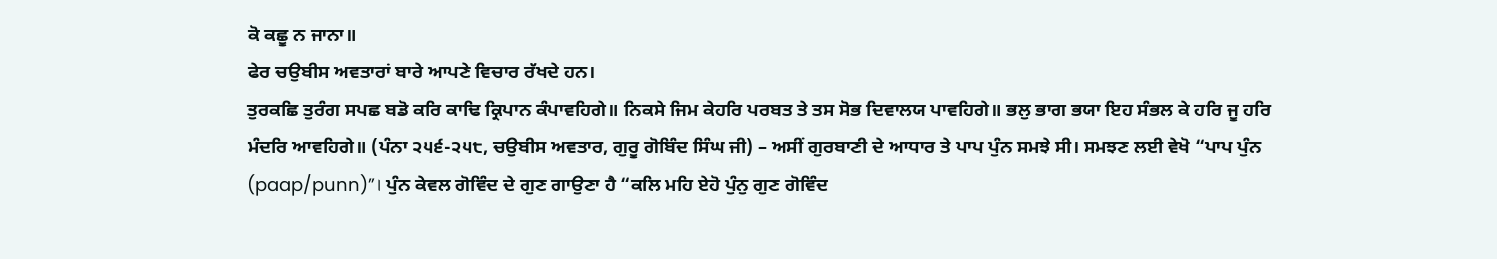ਕੋ ਕਛੂ ਨ ਜਾਨਾ॥
ਫੇਰ ਚਉਬੀਸ ਅਵਤਾਰਾਂ ਬਾਰੇ ਆਪਣੇ ਵਿਚਾਰ ਰੱਖਦੇ ਹਨ।
ਤੁਰਕਛਿ ਤੁਰੰਗ ਸਪਛ ਬਡੋ ਕਰਿ ਕਾਢਿ ਕ੍ਰਿਪਾਨ ਕੰਪਾਵਹਿਗੇ॥ ਨਿਕਸੇ ਜਿਮ ਕੇਹਰਿ ਪਰਬਤ ਤੇ ਤਸ ਸੋਭ ਦਿਵਾਲਯ ਪਾਵਹਿਗੇ॥ ਭਲੁ ਭਾਗ ਭਯਾ ਇਹ ਸੰਭਲ ਕੇ ਹਰਿ ਜੂ ਹਰਿ ਮੰਦਰਿ ਆਵਹਿਗੇ॥ (ਪੰਨਾ ੨੫੬-੨੫੮, ਚਉਬੀਸ ਅਵਤਾਰ, ਗੁਰੂ ਗੋਬਿੰਦ ਸਿੰਘ ਜੀ) – ਅਸੀਂ ਗੁਰਬਾਣੀ ਦੇ ਆਧਾਰ ਤੇ ਪਾਪ ਪੁੰਨ ਸਮਝੇ ਸੀ। ਸਮਝਣ ਲਈ ਵੇਖੋ “ਪਾਪ ਪੁੰਨ (paap/punn)”। ਪੁੰਨ ਕੇਵਲ ਗੋਵਿੰਦ ਦੇ ਗੁਣ ਗਾਉਣਾ ਹੈ “ਕਲਿ ਮਹਿ ਏਹੋ ਪੁੰਨੁ ਗੁਣ ਗੋਵਿੰਦ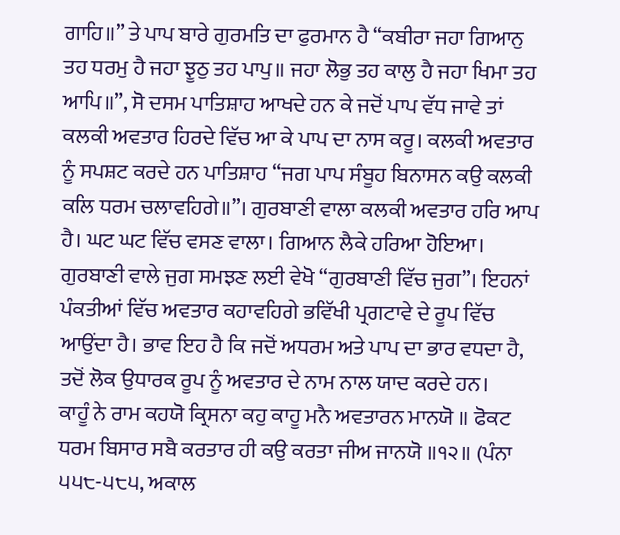ਗਾਹਿ॥” ਤੇ ਪਾਪ ਬਾਰੇ ਗੁਰਮਤਿ ਦਾ ਫੁਰਮਾਨ ਹੈ “ਕਬੀਰਾ ਜਹਾ ਗਿਆਨੁ ਤਹ ਧਰਮੁ ਹੈ ਜਹਾ ਝੂਠੁ ਤਹ ਪਾਪੁ॥ ਜਹਾ ਲੋਭੁ ਤਹ ਕਾਲੁ ਹੈ ਜਹਾ ਖਿਮਾ ਤਹ ਆਪਿ॥”, ਸੋ ਦਸਮ ਪਾਤਿਸ਼ਾਹ ਆਖਦੇ ਹਨ ਕੇ ਜਦੋਂ ਪਾਪ ਵੱਧ ਜਾਵੇ ਤਾਂ ਕਲਕੀ ਅਵਤਾਰ ਹਿਰਦੇ ਵਿੱਚ ਆ ਕੇ ਪਾਪ ਦਾ ਨਾਸ ਕਰੂ। ਕਲਕੀ ਅਵਤਾਰ ਨੂੰ ਸਪਸ਼ਟ ਕਰਦੇ ਹਨ ਪਾਤਿਸ਼ਾਹ “ਜਗ ਪਾਪ ਸੰਬੂਹ ਬਿਨਾਸਨ ਕਉ ਕਲਕੀ ਕਲਿ ਧਰਮ ਚਲਾਵਹਿਗੇ॥”। ਗੁਰਬਾਣੀ ਵਾਲਾ ਕਲਕੀ ਅਵਤਾਰ ਹਰਿ ਆਪ ਹੈ। ਘਟ ਘਟ ਵਿੱਚ ਵਸਣ ਵਾਲਾ। ਗਿਆਨ ਲੈਕੇ ਹਰਿਆ ਹੋਇਆ। ਗੁਰਬਾਣੀ ਵਾਲੇ ਜੁਗ ਸਮਝਣ ਲਈ ਵੇਖੋ “ਗੁਰਬਾਣੀ ਵਿੱਚ ਜੁਗ”। ਇਹਨਾਂ ਪੰਕਤੀਆਂ ਵਿੱਚ ਅਵਤਾਰ ਕਹਾਵਹਿਗੇ ਭਵਿੱਖੀ ਪ੍ਰਗਟਾਵੇ ਦੇ ਰੂਪ ਵਿੱਚ ਆਉਂਦਾ ਹੈ। ਭਾਵ ਇਹ ਹੈ ਕਿ ਜਦੋਂ ਅਧਰਮ ਅਤੇ ਪਾਪ ਦਾ ਭਾਰ ਵਧਦਾ ਹੈ, ਤਦੋਂ ਲੋਕ ਉਧਾਰਕ ਰੂਪ ਨੂੰ ਅਵਤਾਰ ਦੇ ਨਾਮ ਨਾਲ ਯਾਦ ਕਰਦੇ ਹਨ।
ਕਾਹੂੰ ਨੇ ਰਾਮ ਕਹਯੋ ਕ੍ਰਿਸਨਾ ਕਹੁ ਕਾਹੂ ਮਨੈ ਅਵਤਾਰਨ ਮਾਨਯੋ ॥ ਫੋਕਟ ਧਰਮ ਬਿਸਾਰ ਸਬੈ ਕਰਤਾਰ ਹੀ ਕਉ ਕਰਤਾ ਜੀਅ ਜਾਨਯੋ ॥੧੨॥ (ਪੰਨਾ ੫੫੮-੫੮੫, ਅਕਾਲ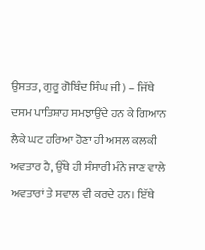ਉਸਤਤ, ਗੁਰੂ ਗੋਬਿੰਦ ਸਿੰਘ ਜੀ) – ਜਿੱਥੇ ਦਸਮ ਪਾਤਿਸ਼ਾਹ ਸਮਝਾਉਂਦੇ ਹਨ ਕੇ ਗਿਆਨ ਲੈਕੇ ਘਟ ਹਰਿਆ ਹੋਣਾ ਹੀ ਅਸਲ ਕਲਕੀ ਅਵਤਾਰ ਹੈ, ਉੱਥੇ ਹੀ ਸੰਸਾਰੀ ਮੰਨੇ ਜਾਣ ਵਾਲੇ ਅਵਤਾਰਾਂ ਤੇ ਸਵਾਲ ਵੀ ਕਰਦੇ ਹਨ। ਇੱਥੇ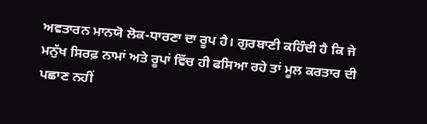ਅਵਤਾਰਨ ਮਾਨਯੋ ਲੋਕ-ਧਾਰਣਾ ਦਾ ਰੂਪ ਹੈ। ਗੁਰਬਾਣੀ ਕਹਿੰਦੀ ਹੈ ਕਿ ਜੇ ਮਨੁੱਖ ਸਿਰਫ਼ ਨਾਮਾਂ ਅਤੇ ਰੂਪਾਂ ਵਿੱਚ ਹੀ ਫਸਿਆ ਰਹੇ ਤਾਂ ਮੂਲ ਕਰਤਾਰ ਦੀ ਪਛਾਣ ਨਹੀਂ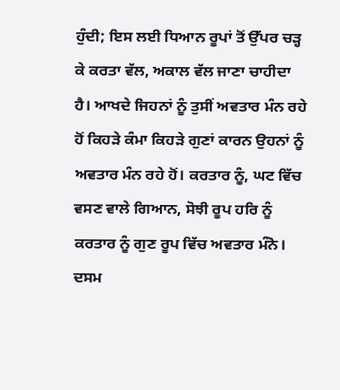ਹੁੰਦੀ; ਇਸ ਲਈ ਧਿਆਨ ਰੂਪਾਂ ਤੋਂ ਉੱਪਰ ਚੜ੍ਹ ਕੇ ਕਰਤਾ ਵੱਲ, ਅਕਾਲ ਵੱਲ ਜਾਣਾ ਚਾਹੀਦਾ ਹੈ। ਆਖਦੇ ਜਿਹਨਾਂ ਨੂੰ ਤੁਸੀਂ ਅਵਤਾਰ ਮੰਨ ਰਹੇ ਹੋਂ ਕਿਹੜੇ ਕੰਮਾ ਕਿਹੜੇ ਗੁਣਾਂ ਕਾਰਨ ਉਹਨਾਂ ਨੂੰ ਅਵਤਾਰ ਮੰਨ ਰਹੇ ਹੋਂ। ਕਰਤਾਰ ਨੂੰ, ਘਟ ਵਿੱਚ ਵਸਣ ਵਾਲੇ ਗਿਆਨ, ਸੋਝੀ ਰੂਪ ਹਰਿ ਨੂੰ ਕਰਤਾਰ ਨੂੰ ਗੁਣ ਰੂਪ ਵਿੱਚ ਅਵਤਾਰ ਮੰਨੋ। ਦਸਮ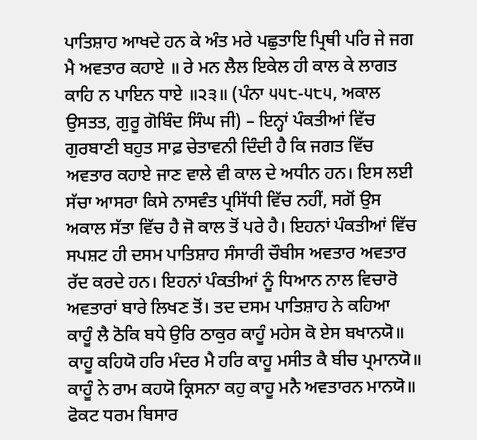ਪਾਤਿਸ਼ਾਹ ਆਖਦੇ ਹਨ ਕੇ ਅੰਤ ਮਰੇ ਪਛੁਤਾਇ ਪ੍ਰਿਥੀ ਪਰਿ ਜੇ ਜਗ ਮੈ ਅਵਤਾਰ ਕਹਾਏ ॥ ਰੇ ਮਨ ਲੈਲ ਇਕੇਲ ਹੀ ਕਾਲ ਕੇ ਲਾਗਤ ਕਾਹਿ ਨ ਪਾਇਨ ਧਾਏ ॥੨੩॥ (ਪੰਨਾ ੫੫੮-੫੮੫, ਅਕਾਲ ਉਸਤਤ, ਗੁਰੂ ਗੋਬਿੰਦ ਸਿੰਘ ਜੀ) – ਇਨ੍ਹਾਂ ਪੰਕਤੀਆਂ ਵਿੱਚ ਗੁਰਬਾਣੀ ਬਹੁਤ ਸਾਫ਼ ਚੇਤਾਵਨੀ ਦਿੰਦੀ ਹੈ ਕਿ ਜਗਤ ਵਿੱਚ ਅਵਤਾਰ ਕਹਾਏ ਜਾਣ ਵਾਲੇ ਵੀ ਕਾਲ ਦੇ ਅਧੀਨ ਹਨ। ਇਸ ਲਈ ਸੱਚਾ ਆਸਰਾ ਕਿਸੇ ਨਾਸਵੰਤ ਪ੍ਰਸਿੱਧੀ ਵਿੱਚ ਨਹੀਂ, ਸਗੋਂ ਉਸ ਅਕਾਲ ਸੱਤਾ ਵਿੱਚ ਹੈ ਜੋ ਕਾਲ ਤੋਂ ਪਰੇ ਹੈ। ਇਹਨਾਂ ਪੰਕਤੀਆਂ ਵਿੱਚ ਸਪਸ਼ਟ ਹੀ ਦਸਮ ਪਾਤਿਸ਼ਾਹ ਸੰਸਾਰੀ ਚੌਬੀਸ ਅਵਤਾਰ ਅਵਤਾਰ ਰੱਦ ਕਰਦੇ ਹਨ। ਇਹਨਾਂ ਪੰਕਤੀਆਂ ਨੂੰ ਧਿਆਨ ਨਾਲ ਵਿਚਾਰੋ
ਅਵਤਾਰਾਂ ਬਾਰੇ ਲਿਖਣ ਤੋਂ। ਤਦ ਦਸਮ ਪਾਤਿਸ਼ਾਹ ਨੇ ਕਹਿਆ
ਕਾਹੂੰ ਲੈ ਠੋਕਿ ਬਧੇ ਉਰਿ ਠਾਕੁਰ ਕਾਹੂੰ ਮਹੇਸ ਕੋ ਏਸ ਬਖਾਨਯੋ॥ ਕਾਹੂ ਕਹਿਯੋ ਹਰਿ ਮੰਦਰ ਮੈ ਹਰਿ ਕਾਹੂ ਮਸੀਤ ਕੈ ਬੀਚ ਪ੍ਰਮਾਨਯੋ॥ ਕਾਹੂੰ ਨੇ ਰਾਮ ਕਹਯੋ ਕ੍ਰਿਸਨਾ ਕਹੁ ਕਾਹੂ ਮਨੈ ਅਵਤਾਰਨ ਮਾਨਯੋ॥ ਫੋਕਟ ਧਰਮ ਬਿਸਾਰ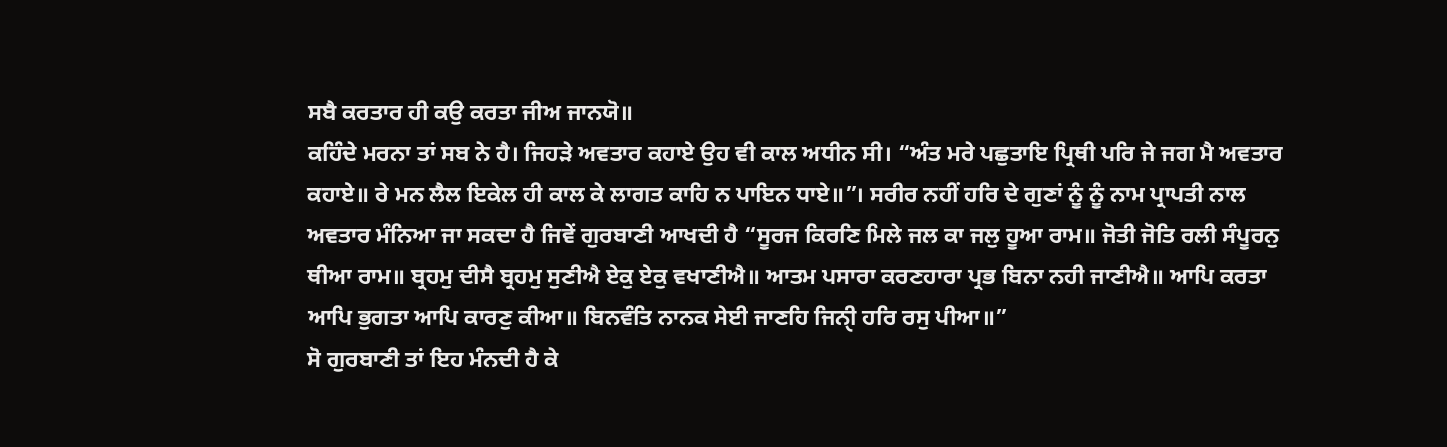ਸਬੈ ਕਰਤਾਰ ਹੀ ਕਉ ਕਰਤਾ ਜੀਅ ਜਾਨਯੋ॥
ਕਹਿੰਦੇ ਮਰਨਾ ਤਾਂ ਸਬ ਨੇ ਹੈ। ਜਿਹੜੇ ਅਵਤਾਰ ਕਹਾਏ ਉਹ ਵੀ ਕਾਲ ਅਧੀਨ ਸੀ। “ਅੰਤ ਮਰੇ ਪਛੁਤਾਇ ਪ੍ਰਿਥੀ ਪਰਿ ਜੇ ਜਗ ਮੈ ਅਵਤਾਰ ਕਹਾਏ॥ ਰੇ ਮਨ ਲੈਲ ਇਕੇਲ ਹੀ ਕਾਲ ਕੇ ਲਾਗਤ ਕਾਹਿ ਨ ਪਾਇਨ ਧਾਏ॥”। ਸਰੀਰ ਨਹੀਂ ਹਰਿ ਦੇ ਗੁਣਾਂ ਨੂੰ ਨੂੰ ਨਾਮ ਪ੍ਰਾਪਤੀ ਨਾਲ ਅਵਤਾਰ ਮੰਨਿਆ ਜਾ ਸਕਦਾ ਹੈ ਜਿਵੇਂ ਗੁਰਬਾਣੀ ਆਖਦੀ ਹੈ “ਸੂਰਜ ਕਿਰਣਿ ਮਿਲੇ ਜਲ ਕਾ ਜਲੁ ਹੂਆ ਰਾਮ॥ ਜੋਤੀ ਜੋਤਿ ਰਲੀ ਸੰਪੂਰਨੁ ਥੀਆ ਰਾਮ॥ ਬ੍ਰਹਮੁ ਦੀਸੈ ਬ੍ਰਹਮੁ ਸੁਣੀਐ ਏਕੁ ਏਕੁ ਵਖਾਣੀਐ॥ ਆਤਮ ਪਸਾਰਾ ਕਰਣਹਾਰਾ ਪ੍ਰਭ ਬਿਨਾ ਨਹੀ ਜਾਣੀਐ॥ ਆਪਿ ਕਰਤਾ ਆਪਿ ਭੁਗਤਾ ਆਪਿ ਕਾਰਣੁ ਕੀਆ॥ ਬਿਨਵੰਤਿ ਨਾਨਕ ਸੇਈ ਜਾਣਹਿ ਜਿਨੑੀ ਹਰਿ ਰਸੁ ਪੀਆ॥”
ਸੋ ਗੁਰਬਾਣੀ ਤਾਂ ਇਹ ਮੰਨਦੀ ਹੈ ਕੇ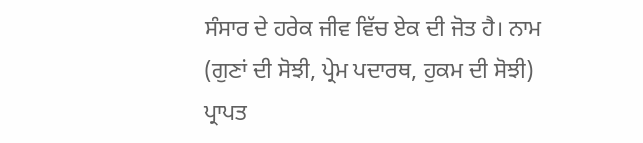ਸੰਸਾਰ ਦੇ ਹਰੇਕ ਜੀਵ ਵਿੱਚ ਏਕ ਦੀ ਜੋਤ ਹੈ। ਨਾਮ (ਗੁਣਾਂ ਦੀ ਸੋਝੀ, ਪ੍ਰੇਮ ਪਦਾਰਥ, ਹੁਕਮ ਦੀ ਸੋਝੀ) ਪ੍ਰਾਪਤ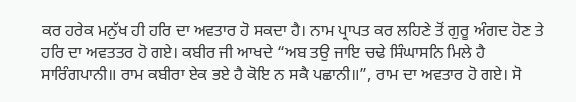ਕਰ ਹਰੇਕ ਮਨੁੱਖ ਹੀ ਹਰਿ ਦਾ ਅਵਤਾਰ ਹੋ ਸਕਦਾ ਹੈ। ਨਾਮ ਪ੍ਰਾਪਤ ਕਰ ਲਹਿਣੇ ਤੋਂ ਗੁਰੂ ਅੰਗਦ ਹੋਣ ਤੇ ਹਰਿ ਦਾ ਅਵਤਤਰ ਹੋ ਗਏ। ਕਬੀਰ ਜੀ ਆਖਦੇ “ਅਬ ਤਉ ਜਾਇ ਚਢੇ ਸਿੰਘਾਸਨਿ ਮਿਲੇ ਹੈ ਸਾਰਿੰਗਪਾਨੀ॥ ਰਾਮ ਕਬੀਰਾ ਏਕ ਭਏ ਹੈ ਕੋਇ ਨ ਸਕੈ ਪਛਾਨੀ॥”, ਰਾਮ ਦਾ ਅਵਤਾਰ ਹੋ ਗਏ। ਸੋ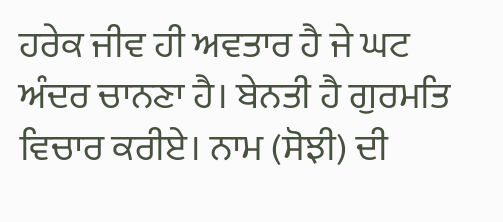ਹਰੇਕ ਜੀਵ ਹੀ ਅਵਤਾਰ ਹੈ ਜੇ ਘਟ ਅੰਦਰ ਚਾਨਣਾ ਹੈ। ਬੇਨਤੀ ਹੈ ਗੁਰਮਤਿ ਵਿਚਾਰ ਕਰੀਏ। ਨਾਮ (ਸੋਝੀ) ਦੀ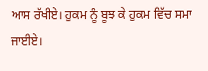ਆਸ ਰੱਖੀਏ। ਹੁਕਮ ਨੂੰ ਬੂਝ ਕੇ ਹੁਕਮ ਵਿੱਚ ਸਮਾ ਜਾਈਏ।